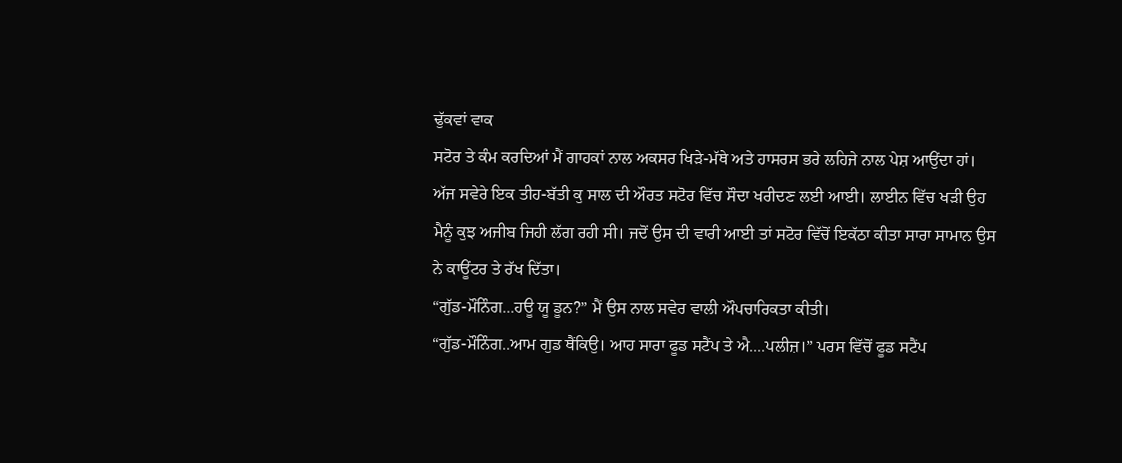ਢੁੱਕਵਾਂ ਵਾਕ
ਸਟੋਰ ਤੇ ਕੰਮ ਕਰਦਿਆਂ ਮੈਂ ਗਾਹਕਾਂ ਨਾਲ ਅਕਸਰ ਖਿੜੇ-ਮੱਥੇ ਅਤੇ ਹਾਸਰਸ ਭਰੇ ਲਹਿਜੇ ਨਾਲ ਪੇਸ਼ ਆਉਂਦਾ ਹਾਂ।
ਅੱਜ ਸਵੇਰੇ ਇਕ ਤੀਹ-ਬੱਤੀ ਕੁ ਸਾਲ ਦੀ ਔਰਤ ਸਟੋਰ ਵਿੱਚ ਸੌਦਾ ਖਰੀਦਣ ਲਈ ਆਈ। ਲਾਈਨ ਵਿੱਚ ਖੜੀ ਉਹ
ਮੈਨੂੰ ਕੁਝ ਅਜੀਬ ਜਿਹੀ ਲੱਗ ਰਹੀ ਸੀ। ਜਦੋਂ ਉਸ ਦੀ ਵਾਰੀ ਆਈ ਤਾਂ ਸਟੋਰ ਵਿੱਚੋਂ ਇਕੱਠਾ ਕੀਤਾ ਸਾਰਾ ਸਾਮਾਨ ਉਸ
ਨੇ ਕਾਊਂਟਰ ਤੇ ਰੱਖ ਦਿੱਤਾ।
“ਗੁੱਡ-ਮੌਨਿੰਗ...ਹਊ ਯੂ ਡੂਨ?” ਮੈਂ ਉਸ ਨਾਲ ਸਵੇਰ ਵਾਲੀ ਔਪਚਾਰਿਕਤਾ ਕੀਤੀ।
“ਗੁੱਡ-ਮੌਨਿੰਗ..ਆਮ ਗੁਡ ਥੈਂਕਿਉ। ਆਹ ਸਾਰਾ ਫੂਡ ਸਟੈਂਪ ਤੇ ਐ....ਪਲੀਜ਼।” ਪਰਸ ਵਿੱਚੋਂ ਫੂਡ ਸਟੈਂਪ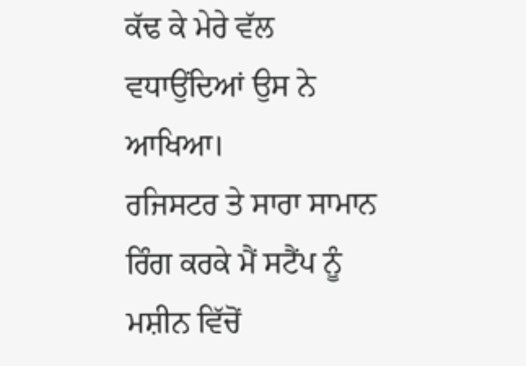ਕੱਢ ਕੇ ਮੇਰੇ ਵੱਲ ਵਧਾਉਂਦਿਆਂ ਉਸ ਨੇ ਆਖਿਆ।
ਰਜਿਸਟਰ ਤੇ ਸਾਰਾ ਸਾਮਾਨ ਰਿੰਗ ਕਰਕੇ ਮੈਂ ਸਟੈਂਪ ਨੂੰ ਮਸ਼ੀਨ ਵਿੱਚੋਂ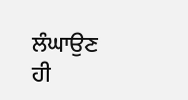ਲੰਘਾਉਣ ਹੀ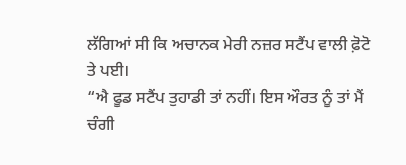ਲੱਗਿਆਂ ਸੀ ਕਿ ਅਚਾਨਕ ਮੇਰੀ ਨਜ਼ਰ ਸਟੈਂਪ ਵਾਲੀ ਫ਼ੋਟੋ ਤੇ ਪਈ।
“ਐ ਫੂਡ ਸਟੈਂਪ ਤੁਹਾਡੀ ਤਾਂ ਨਹੀਂ। ਇਸ ਔਰਤ ਨੂੰ ਤਾਂ ਮੈਂ ਚੰਗੀ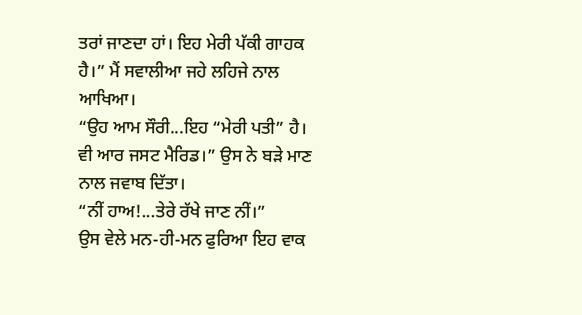ਤਰਾਂ ਜਾਣਦਾ ਹਾਂ। ਇਹ ਮੇਰੀ ਪੱਕੀ ਗਾਹਕ ਹੈ।” ਮੈਂ ਸਵਾਲੀਆ ਜਹੇ ਲਹਿਜੇ ਨਾਲ ਆਖਿਆ।
“ਉਹ ਆਮ ਸੌਰੀ...ਇਹ “ਮੇਰੀ ਪਤੀ” ਹੈ। ਵੀ ਆਰ ਜਸਟ ਮੈਰਿਡ।” ਉਸ ਨੇ ਬੜੇ ਮਾਣ ਨਾਲ ਜਵਾਬ ਦਿੱਤਾ।
“ਨੀਂ ਹਾਅ!...ਤੇਰੇ ਰੱਖੇ ਜਾਣ ਨੀਂ।”
ਉਸ ਵੇਲੇ ਮਨ-ਹੀ-ਮਨ ਫੁਰਿਆ ਇਹ ਵਾਕ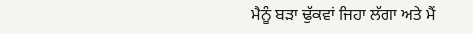ਮੈਨੂੰ ਬੜਾ ਢੁੱਕਵਾਂ ਜਿਹਾ ਲੱਗਾ ਅਤੇ ਮੈਂ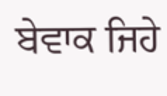ਬੇਵਾਕ ਜਿਹੇ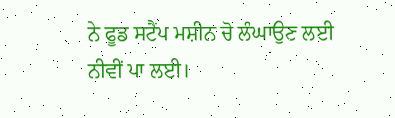ਨੇ ਫੂਡ ਸਟੈਂਪ ਮਸ਼ੀਨ ਚੋ ਲੰਘਾਉਣ ਲਈ ਨੀਵੀਂ ਪਾ ਲਈ।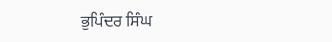ਭੁਪਿੰਦਰ ਸਿੰਘ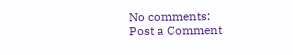No comments:
Post a Comment